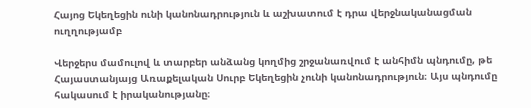Հայոց Եկեղեցին ունի կանոնադրություն և աշխատում է դրա վերջնականացման ուղղությամբ

Վերջերս մամուլով և տարբեր անձանց կողմից շրջանառվում է անհիմն պնդումը, թե Հայաստանյայց Առաքելական Սուրբ Եկեղեցին չունի կանոնադրություն։ Այս պնդումը հակասում է իրականությանը։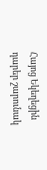Հայոց Եկեղեցին դարեր շարունակ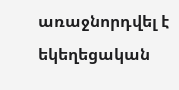առաջնորդվել է եկեղեցական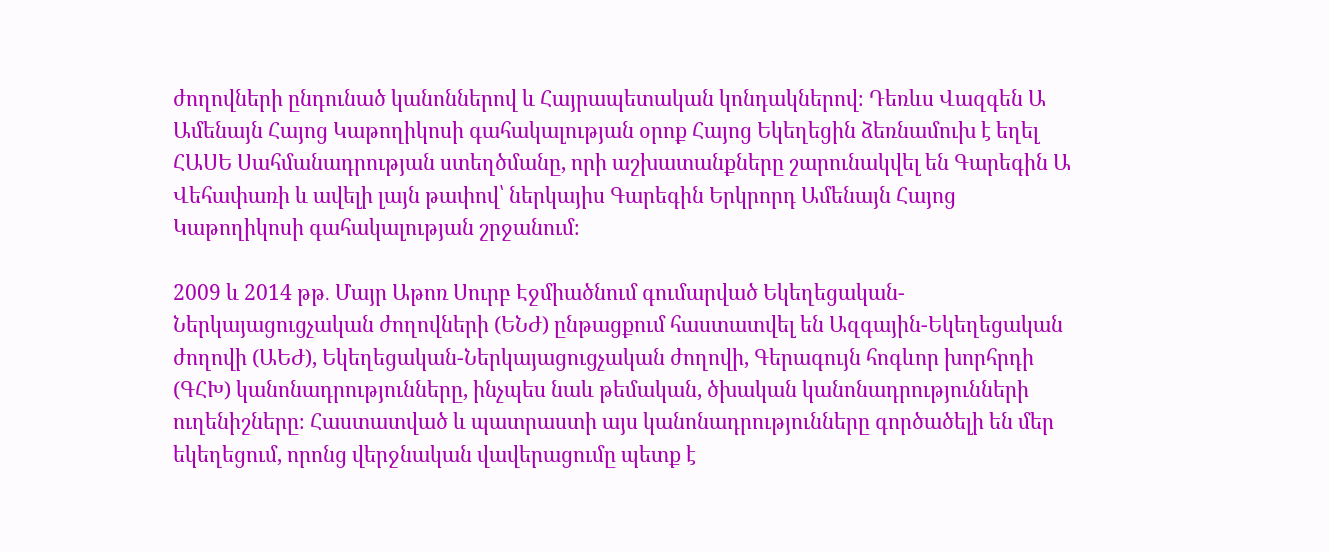ժողովների ընդունած կանոններով և Հայրապետական կոնդակներով։ Դեռևս Վազգեն Ա Ամենայն Հայոց Կաթողիկոսի գահակալության օրոք Հայոց Եկեղեցին ձեռնամուխ է եղել ՀԱՍԵ Սահմանադրության ստեղծմանը, որի աշխատանքները շարունակվել են Գարեգին Ա Վեհափառի և ավելի լայն թափով՝ ներկայիս Գարեգին Երկրորդ Ամենայն Հայոց Կաթողիկոսի գահակալության շրջանում։

2009 և 2014 թթ․ Մայր Աթոռ Սուրբ Էջմիածնում գումարված Եկեղեցական-Ներկայացուցչական ժողովների (ԵՆԺ) ընթացքում հաստատվել են Ազգային-Եկեղեցական ժողովի (ԱԵԺ), Եկեղեցական-Ներկայացուցչական ժողովի, Գերագույն հոգևոր խորհրդի (ԳՀԽ) կանոնադրությունները, ինչպես նաև թեմական, ծխական կանոնադրությունների ուղենիշները։ Հաստատված և պատրաստի այս կանոնադրությունները գործածելի են մեր եկեղեցում, որոնց վերջնական վավերացումը պետք է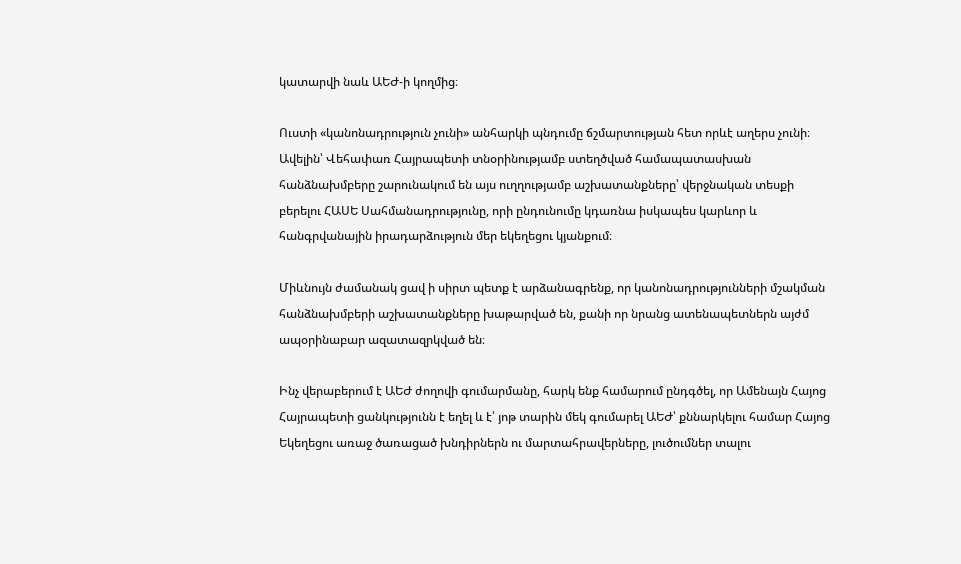կատարվի նաև ԱԵԺ-ի կողմից։

Ուստի «կանոնադրություն չունի» անհարկի պնդումը ճշմարտության հետ որևէ աղերս չունի։ Ավելին՝ Վեհափառ Հայրապետի տնօրինությամբ ստեղծված համապատասխան հանձնախմբերը շարունակում են այս ուղղությամբ աշխատանքները՝ վերջնական տեսքի բերելու ՀԱՍԵ Սահմանադրությունը, որի ընդունումը կդառնա իսկապես կարևոր և հանգրվանային իրադարձություն մեր եկեղեցու կյանքում։

Միևնույն ժամանակ ցավ ի սիրտ պետք է արձանագրենք, որ կանոնադրությունների մշակման հանձնախմբերի աշխատանքները խաթարված են, քանի որ նրանց ատենապետներն այժմ ապօրինաբար ազատազրկված են։

Ինչ վերաբերում է ԱԵԺ ժողովի գումարմանը, հարկ ենք համարում ընդգծել, որ Ամենայն Հայոց Հայրապետի ցանկությունն է եղել և է՝ յոթ տարին մեկ գումարել ԱԵԺ՝ քննարկելու համար Հայոց Եկեղեցու առաջ ծառացած խնդիրներն ու մարտահրավերները, լուծումներ տալու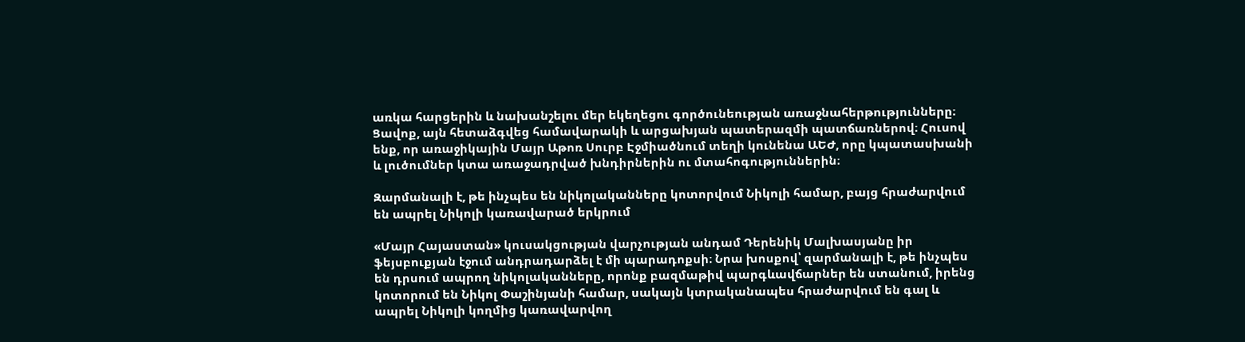առկա հարցերին և նախանշելու մեր եկեղեցու գործունեության առաջնահերթությունները։ Ցավոք, այն հետաձգվեց համավարակի և արցախյան պատերազմի պատճառներով։ Հուսով ենք, որ առաջիկային Մայր Աթոռ Սուրբ Էջմիածնում տեղի կունենա ԱԵԺ, որը կպատասխանի և լուծումներ կտա առաջադրված խնդիրներին ու մտահոգություններին։

Զարմանալի է, թե ինչպես են նիկոլականները կոտորվում Նիկոլի համար, բայց հրաժարվում են ապրել Նիկոլի կառավարած երկրում

«Մայր Հայաստան» կուսակցության վարչության անդամ Դերենիկ Մալխասյանը իր ֆեյսբուքյան էջում անդրադարձել է մի պարադոքսի։ Նրա խոսքով՝ զարմանալի է, թե ինչպես են դրսում ապրող նիկոլականները, որոնք բազմաթիվ պարգևավճարներ են ստանում, իրենց կոտորում են Նիկոլ Փաշինյանի համար, սակայն կտրականապես հրաժարվում են գալ և ապրել Նիկոլի կողմից կառավարվող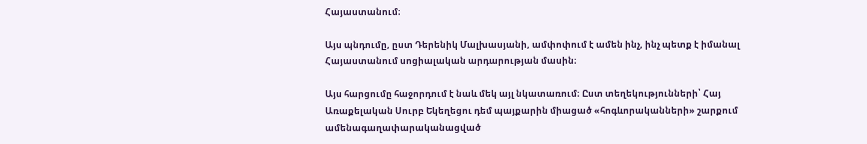Հայաստանում։

Այս պնդումը, ըստ Դերենիկ Մալխասյանի, ամփոփում է ամեն ինչ, ինչ պետք է իմանալ Հայաստանում սոցիալական արդարության մասին։

Այս հարցումը հաջորդում է նաև մեկ այլ նկատառում։ Ըստ տեղեկությունների՝ Հայ Առաքելական Սուրբ Եկեղեցու դեմ պայքարին միացած «հոգևորականների» շարքում ամենագաղափարականացված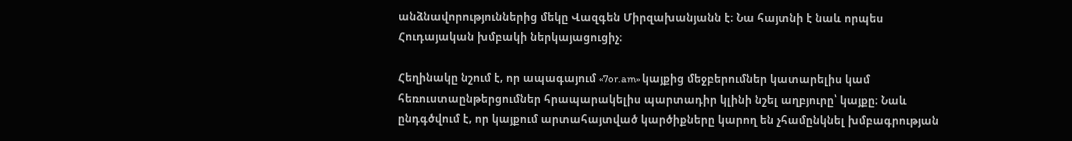անձնավորություններից մեկը Վազգեն Միրզախանյանն է։ Նա հայտնի է նաև որպես Հուդայական խմբակի ներկայացուցիչ։

Հեղինակը նշում է, որ ապագայում «7or.am» կայքից մեջբերումներ կատարելիս կամ հեռուստաընթերցումներ հրապարակելիս պարտադիր կլինի նշել աղբյուրը՝ կայքը։ Նաև ընդգծվում է, որ կայքում արտահայտված կարծիքները կարող են չհամընկնել խմբագրության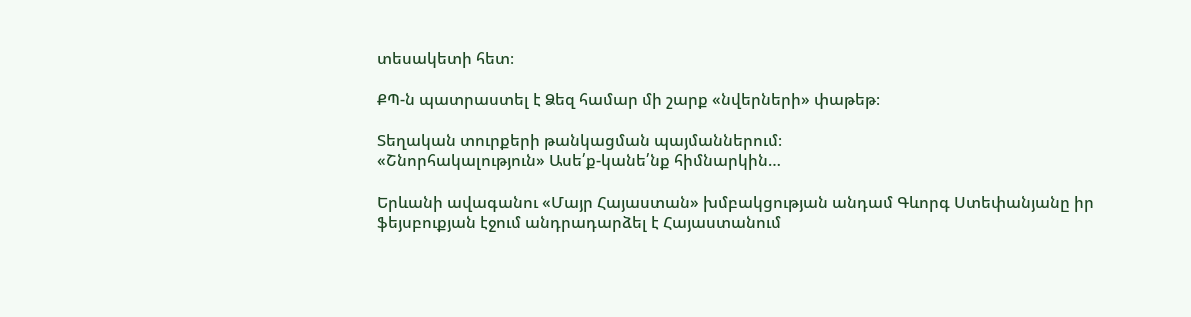տեսակետի հետ։

ՔՊ-ն պատրաստել է Ձեզ համար մի շարք «նվերների» փաթեթ։

Տեղական տուրքերի թանկացման պայմաններում։
«Շնորհակալություն» Ասե՛ք-կանե՛նք հիմնարկին…

Երևանի ավագանու «Մայր Հայաստան» խմբակցության անդամ Գևորգ Ստեփանյանը իր ֆեյսբուքյան էջում անդրադարձել է Հայաստանում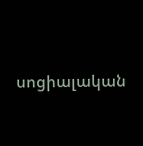սոցիալական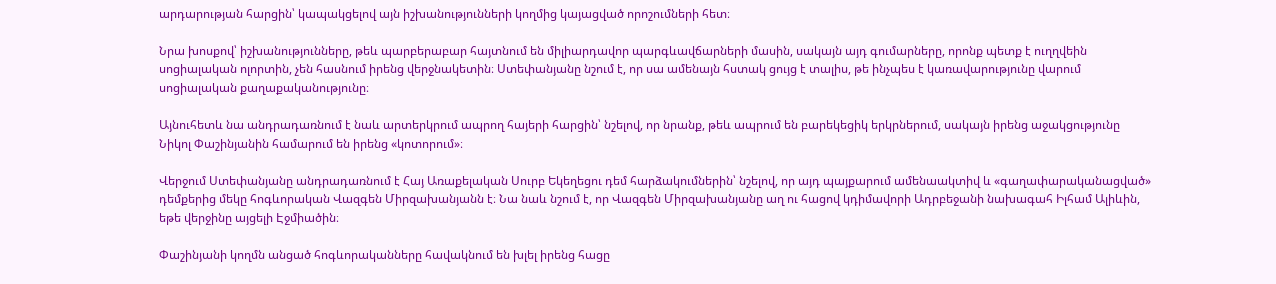արդարության հարցին՝ կապակցելով այն իշխանությունների կողմից կայացված որոշումների հետ։

Նրա խոսքով՝ իշխանությունները, թեև պարբերաբար հայտնում են միլիարդավոր պարգևավճարների մասին, սակայն այդ գումարները, որոնք պետք է ուղղվեին սոցիալական ոլորտին, չեն հասնում իրենց վերջնակետին։ Ստեփանյանը նշում է, որ սա ամենայն հստակ ցույց է տալիս, թե ինչպես է կառավարությունը վարում սոցիալական քաղաքականությունը։

Այնուհետև նա անդրադառնում է նաև արտերկրում ապրող հայերի հարցին՝ նշելով, որ նրանք, թեև ապրում են բարեկեցիկ երկրներում, սակայն իրենց աջակցությունը Նիկոլ Փաշինյանին համարում են իրենց «կոտորում»։

Վերջում Ստեփանյանը անդրադառնում է Հայ Առաքելական Սուրբ Եկեղեցու դեմ հարձակումներին՝ նշելով, որ այդ պայքարում ամենաակտիվ և «գաղափարականացված» դեմքերից մեկը հոգևորական Վազգեն Միրզախանյանն է։ Նա նաև նշում է, որ Վազգեն Միրզախանյանը աղ ու հացով կդիմավորի Ադրբեջանի նախագահ Իլհամ Ալիևին, եթե վերջինը այցելի Էջմիածին։

Փաշինյանի կողմն անցած հոգևորականները հավակնում են խլել իրենց հացը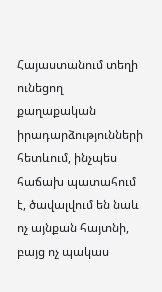Հայաստանում տեղի ունեցող քաղաքական իրադարձությունների հետևում, ինչպես հաճախ պատահում է, ծավալվում են նաև ոչ այնքան հայտնի, բայց ոչ պակաս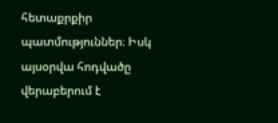հետաքրքիր պատմություններ։ Իսկ այսօրվա հոդվածը վերաբերում է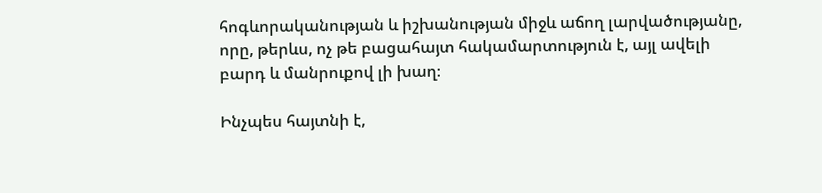հոգևորականության և իշխանության միջև աճող լարվածությանը, որը, թերևս, ոչ թե բացահայտ հակամարտություն է, այլ ավելի բարդ և մանրուքով լի խաղ։

Ինչպես հայտնի է,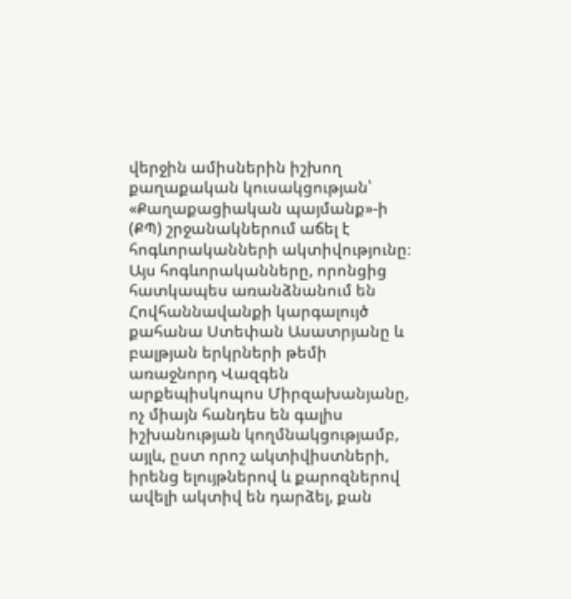վերջին ամիսներին իշխող քաղաքական կուսակցության՝ «Քաղաքացիական պայմանք»-ի (ՔՊ) շրջանակներում աճել է հոգևորականների ակտիվությունը։ Այս հոգևորականները, որոնցից հատկապես առանձնանում են Հովհաննավանքի կարգալույծ քահանա Ստեփան Ասատրյանը և բալթյան երկրների թեմի առաջնորդ Վազգեն արքեպիսկոպոս Միրզախանյանը, ոչ միայն հանդես են գալիս իշխանության կողմնակցությամբ, այլև, ըստ որոշ ակտիվիստների, իրենց ելույթներով և քարոզներով ավելի ակտիվ են դարձել, քան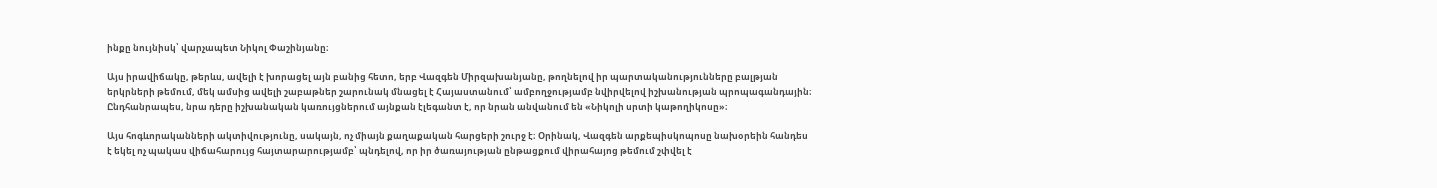ինքը նույնիսկ՝ վարչապետ Նիկոլ Փաշինյանը։

Այս իրավիճակը, թերևս, ավելի է խորացել այն բանից հետո, երբ Վազգեն Միրզախանյանը, թողնելով իր պարտականությունները բալթյան երկրների թեմում, մեկ ամսից ավելի շաբաթներ շարունակ մնացել է Հայաստանում՝ ամբողջությամբ նվիրվելով իշխանության պրոպագանդային։ Ընդհանրապես, նրա դերը իշխանական կառույցներում այնքան էլեգանտ է, որ նրան անվանում են «Նիկոլի սրտի կաթողիկոսը»։

Այս հոգևորականների ակտիվությունը, սակայն, ոչ միայն քաղաքական հարցերի շուրջ է։ Օրինակ, Վազգեն արքեպիսկոպոսը նախօրեին հանդես է եկել ոչ պակաս վիճահարույց հայտարարությամբ՝ պնդելով, որ իր ծառայության ընթացքում վիրահայոց թեմում շփվել է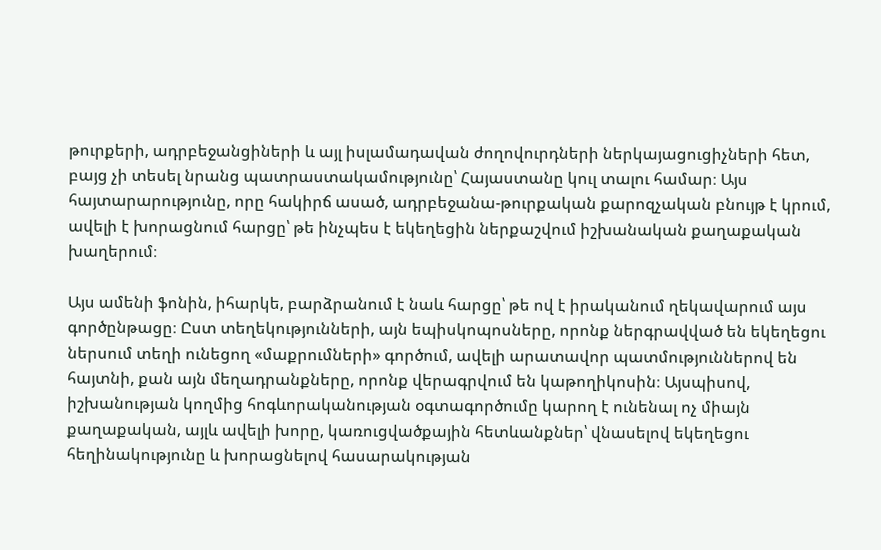թուրքերի, ադրբեջանցիների և այլ իսլամադավան ժողովուրդների ներկայացուցիչների հետ, բայց չի տեսել նրանց պատրաստակամությունը՝ Հայաստանը կուլ տալու համար։ Այս հայտարարությունը, որը հակիրճ ասած, ադրբեջանա-թուրքական քարոզչական բնույթ է կրում, ավելի է խորացնում հարցը՝ թե ինչպես է եկեղեցին ներքաշվում իշխանական քաղաքական խաղերում։

Այս ամենի ֆոնին, իհարկե, բարձրանում է նաև հարցը՝ թե ով է իրականում ղեկավարում այս գործընթացը։ Ըստ տեղեկությունների, այն եպիսկոպոսները, որոնք ներգրավված են եկեղեցու ներսում տեղի ունեցող «մաքրումների» գործում, ավելի արատավոր պատմություններով են հայտնի, քան այն մեղադրանքները, որոնք վերագրվում են կաթողիկոսին։ Այսպիսով, իշխանության կողմից հոգևորականության օգտագործումը կարող է ունենալ ոչ միայն քաղաքական, այլև ավելի խորը, կառուցվածքային հետևանքներ՝ վնասելով եկեղեցու հեղինակությունը և խորացնելով հասարակության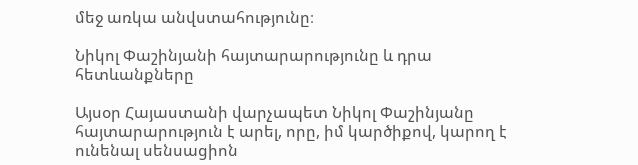մեջ առկա անվստահությունը։

Նիկոլ Փաշինյանի հայտարարությունը և դրա հետևանքները

Այսօր Հայաստանի վարչապետ Նիկոլ Փաշինյանը հայտարարություն է արել, որը, իմ կարծիքով, կարող է ունենալ սենսացիոն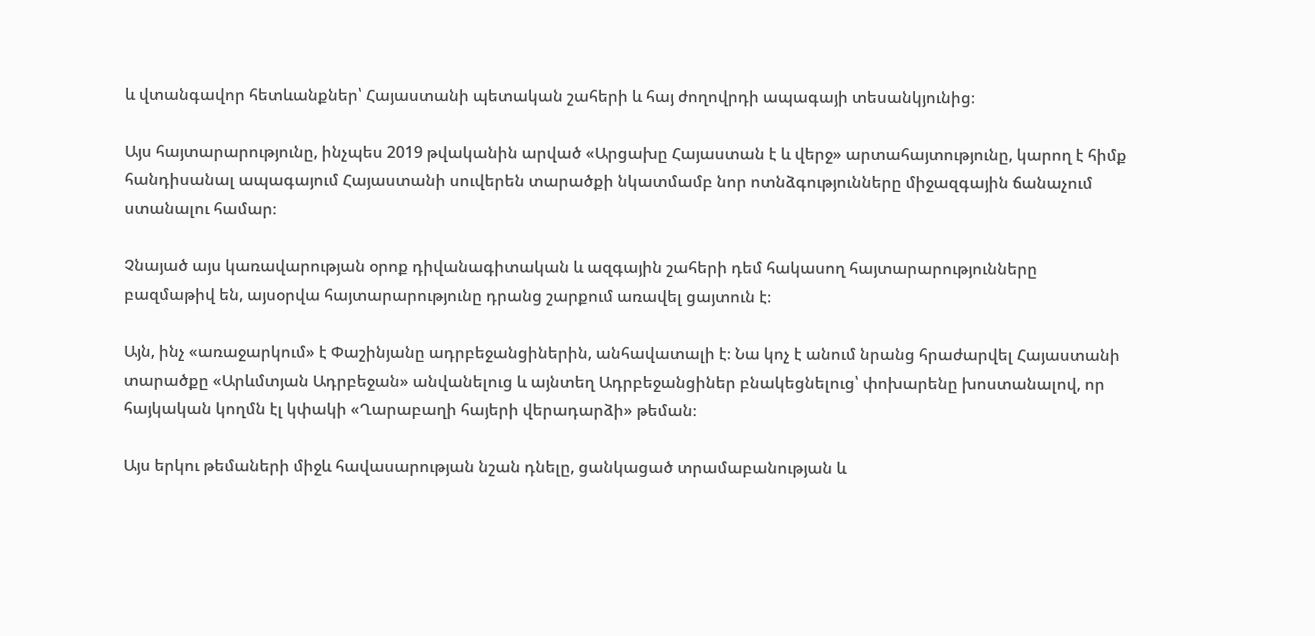և վտանգավոր հետևանքներ՝ Հայաստանի պետական շահերի և հայ ժողովրդի ապագայի տեսանկյունից։

Այս հայտարարությունը, ինչպես 2019 թվականին արված «Արցախը Հայաստան է և վերջ» արտահայտությունը, կարող է հիմք հանդիսանալ ապագայում Հայաստանի սուվերեն տարածքի նկատմամբ նոր ոտնձգությունները միջազգային ճանաչում ստանալու համար։

Չնայած այս կառավարության օրոք դիվանագիտական և ազգային շահերի դեմ հակասող հայտարարությունները բազմաթիվ են, այսօրվա հայտարարությունը դրանց շարքում առավել ցայտուն է։

Այն, ինչ «առաջարկում» է Փաշինյանը ադրբեջանցիներին, անհավատալի է։ Նա կոչ է անում նրանց հրաժարվել Հայաստանի տարածքը «Արևմտյան Ադրբեջան» անվանելուց և այնտեղ Ադրբեջանցիներ բնակեցնելուց՝ փոխարենը խոստանալով, որ հայկական կողմն էլ կփակի «Ղարաբաղի հայերի վերադարձի» թեման։

Այս երկու թեմաների միջև հավասարության նշան դնելը, ցանկացած տրամաբանության և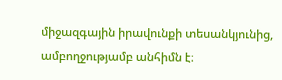միջազգային իրավունքի տեսանկյունից, ամբողջությամբ անհիմն է։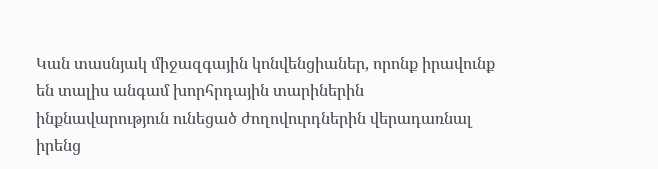Կան տասնյակ միջազգային կոնվենցիաներ, որոնք իրավունք են տալիս անգամ խորհրդային տարիներին ինքնավարություն ունեցած ժողովուրդներին վերադառնալ իրենց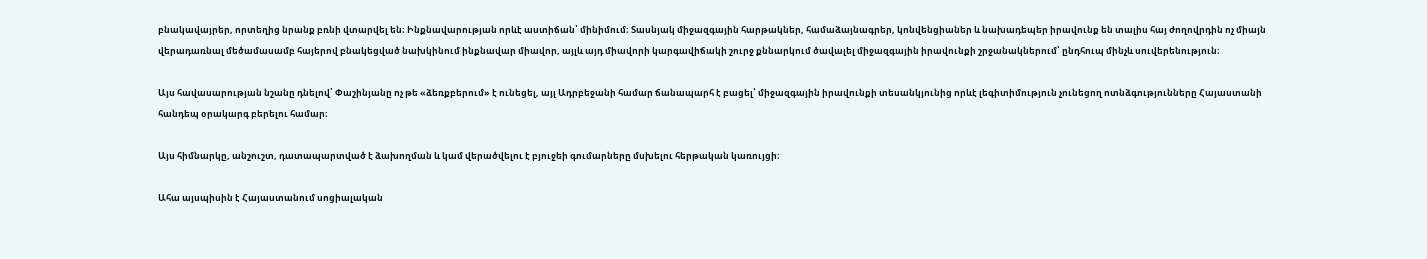բնակավայրեր, որտեղից նրանք բռնի վտարվել են։ Ինքնավարության որևէ աստիճան՝ մինիմում։ Տասնյակ միջազգային հարթակներ, համաձայնագրեր, կոնվենցիաներ և նախադեպեր իրավունք են տալիս հայ ժողովրդին ոչ միայն վերադառնալ մեծամասամբ հայերով բնակեցված նախկինում ինքնավար միավոր, այլև այդ միավորի կարգավիճակի շուրջ քննարկում ծավալել միջազգային իրավունքի շրջանակներում՝ ընդհուպ մինչև սուվերենություն։

Այս հավասարության նշանը դնելով՝ Փաշինյանը ոչ թե «ձեռքբերում» է ունեցել, այլ Ադրբեջանի համար ճանապարհ է բացել՝ միջազգային իրավունքի տեսանկյունից որևէ լեգիտիմություն չունեցող ոտնձգությունները Հայաստանի հանդեպ օրակարգ բերելու համար։

Այս հիմնարկը, անշուշտ, դատապարտված է ձախողման և կամ վերածվելու է բյուջեի գումարները մսխելու հերթական կառույցի։

Ահա այսպիսին է Հայաստանում սոցիալական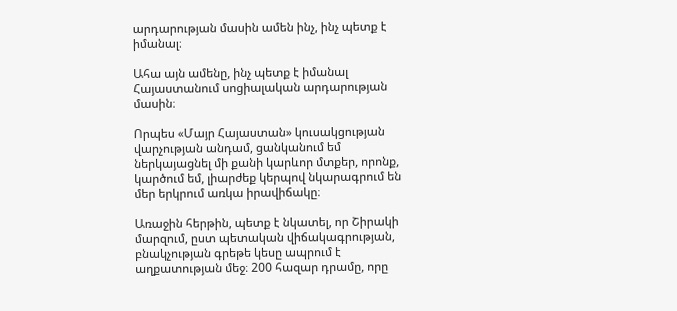արդարության մասին ամեն ինչ, ինչ պետք է իմանալ։

Ահա այն ամենը, ինչ պետք է իմանալ Հայաստանում սոցիալական արդարության մասին։

Որպես «Մայր Հայաստան» կուսակցության վարչության անդամ, ցանկանում եմ ներկայացնել մի քանի կարևոր մտքեր, որոնք, կարծում եմ, լիարժեք կերպով նկարագրում են մեր երկրում առկա իրավիճակը։

Առաջին հերթին, պետք է նկատել, որ Շիրակի մարզում, ըստ պետական վիճակագրության, բնակչության գրեթե կեսը ապրում է աղքատության մեջ։ 200 հազար դրամը, որը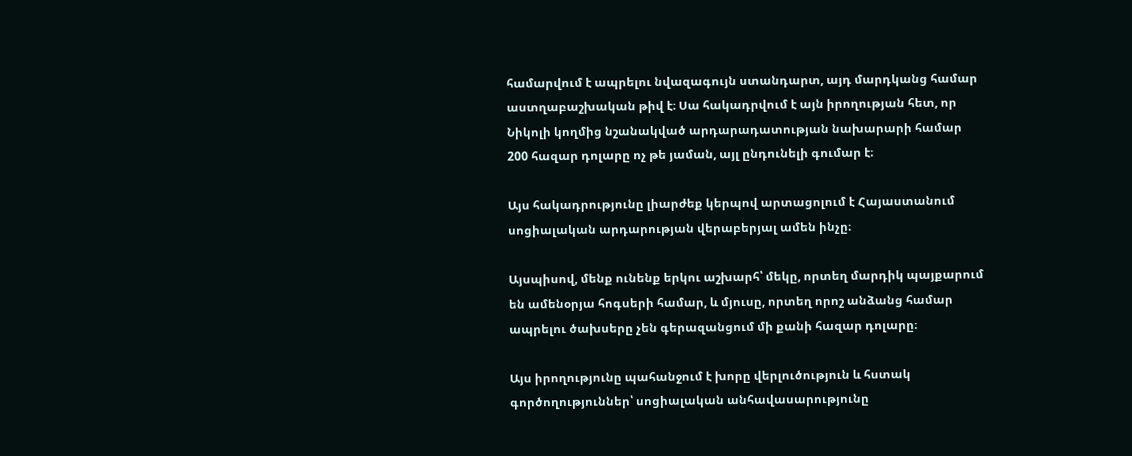համարվում է ապրելու նվազագույն ստանդարտ, այդ մարդկանց համար աստղաբաշխական թիվ է։ Սա հակադրվում է այն իրողության հետ, որ Նիկոլի կողմից նշանակված արդարադատության նախարարի համար 200 հազար դոլարը ոչ թե յաման, այլ ընդունելի գումար է։

Այս հակադրությունը լիարժեք կերպով արտացոլում է Հայաստանում սոցիալական արդարության վերաբերյալ ամեն ինչը։

Այսպիսով, մենք ունենք երկու աշխարհ՝ մեկը, որտեղ մարդիկ պայքարում են ամենօրյա հոգսերի համար, և մյուսը, որտեղ որոշ անձանց համար ապրելու ծախսերը չեն գերազանցում մի քանի հազար դոլարը։

Այս իրողությունը պահանջում է խորը վերլուծություն և հստակ գործողություններ՝ սոցիալական անհավասարությունը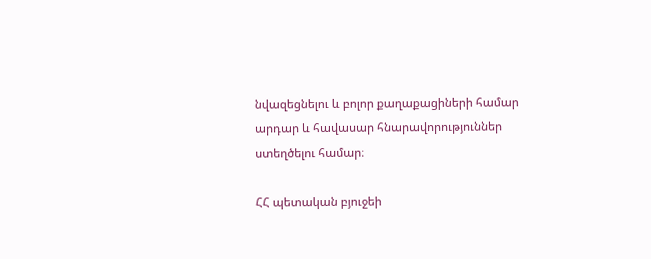նվազեցնելու և բոլոր քաղաքացիների համար արդար և հավասար հնարավորություններ ստեղծելու համար։

ՀՀ պետական բյուջեի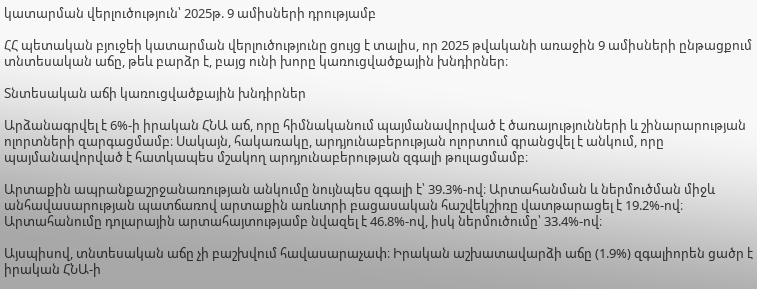կատարման վերլուծություն՝ 2025թ. 9 ամիսների դրությամբ

ՀՀ պետական բյուջեի կատարման վերլուծությունը ցույց է տալիս, որ 2025 թվականի առաջին 9 ամիսների ընթացքում տնտեսական աճը, թեև բարձր է, բայց ունի խորը կառուցվածքային խնդիրներ։

Տնտեսական աճի կառուցվածքային խնդիրներ

Արձանագրվել է 6%-ի իրական ՀՆԱ աճ, որը հիմնականում պայմանավորված է ծառայությունների և շինարարության ոլորտների զարգացմամբ։ Սակայն, հակառակը, արդյունաբերության ոլորտում գրանցվել է անկում, որը պայմանավորված է հատկապես մշակող արդյունաբերության զգալի թուլացմամբ։

Արտաքին ապրանքաշրջանառության անկումը նույնպես զգալի է՝ 39.3%-ով։ Արտահանման և ներմուծման միջև անհավասարության պատճառով արտաքին առևտրի բացասական հաշվեկշիռը վատթարացել է 19.2%-ով։ Արտահանումը դոլարային արտահայտությամբ նվազել է 46.8%-ով, իսկ ներմուծումը՝ 33.4%-ով։

Այսպիսով, տնտեսական աճը չի բաշխվում հավասարաչափ։ Իրական աշխատավարձի աճը (1.9%) զգալիորեն ցածր է իրական ՀՆԱ-ի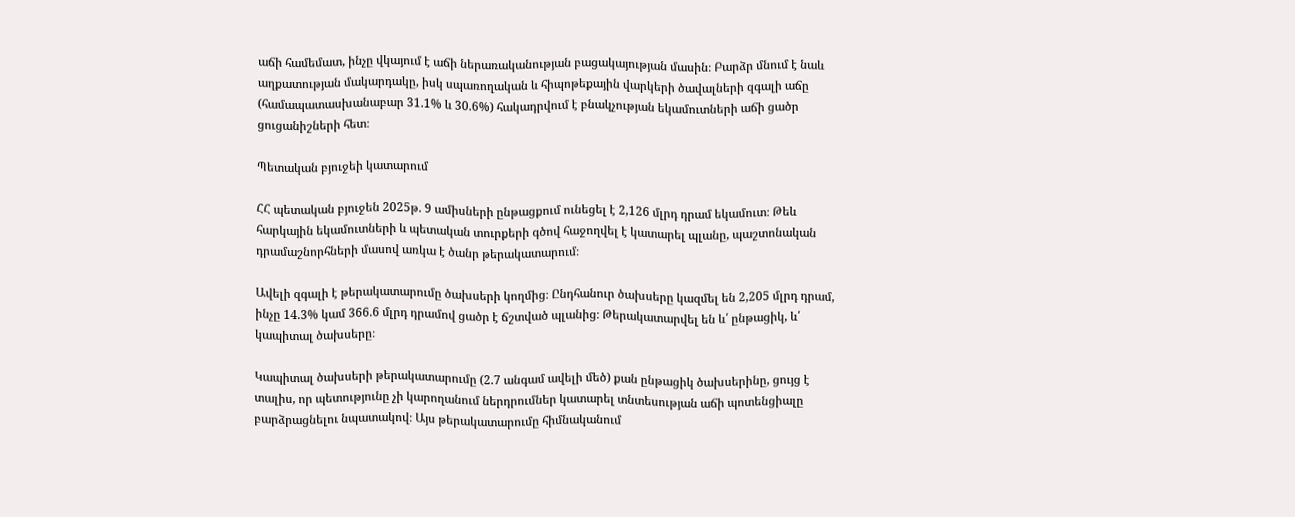աճի համեմատ, ինչը վկայում է աճի ներառականության բացակայության մասին։ Բարձր մնում է նաև աղքատության մակարդակը, իսկ սպառողական և հիպոթեքային վարկերի ծավալների զգալի աճը (համապատասխանաբար 31.1% և 30.6%) հակադրվում է բնակչության եկամուտների աճի ցածր ցուցանիշների հետ։

Պետական բյուջեի կատարում

ՀՀ պետական բյուջեն 2025թ. 9 ամիսների ընթացքում ունեցել է 2,126 մլրդ դրամ եկամուտ։ Թեև հարկային եկամուտների և պետական տուրքերի գծով հաջողվել է կատարել պլանը, պաշտոնական դրամաշնորհների մասով առկա է ծանր թերակատարում։

Ավելի զգալի է թերակատարումը ծախսերի կողմից։ Ընդհանուր ծախսերը կազմել են 2,205 մլրդ դրամ, ինչը 14.3% կամ 366.6 մլրդ դրամով ցածր է ճշտված պլանից։ Թերակատարվել են և՛ ընթացիկ, և՛ կապիտալ ծախսերը։

Կապիտալ ծախսերի թերակատարումը (2.7 անգամ ավելի մեծ) քան ընթացիկ ծախսերինը, ցույց է տալիս, որ պետությունը չի կարողանում ներդրումներ կատարել տնտեսության աճի պոտենցիալը բարձրացնելու նպատակով։ Այս թերակատարումը հիմնականում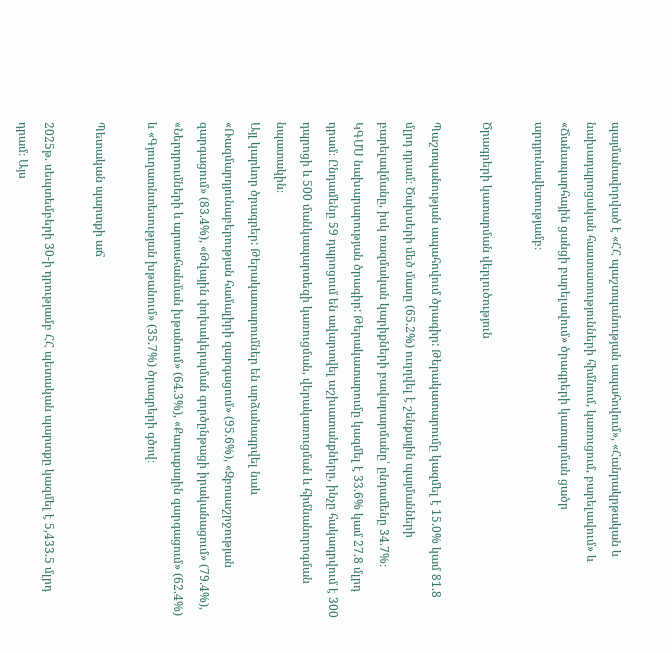պայմանավորված է «ՀՀ պաշտպանության ապահովում», «Հանրակրթական և նախադպրոցական հաստատությունների հիմնում, կառուցում, բարելավում» և «Ճանապարհային ցանցի բարելավում» ծրագրերի կատարման ցածր արդյունավետությամբ։

Ծրագրերի կատարման վերլուծություն

Պաշտպանության ապահովում ծրագիր: Թերակատարումը կազմել է 15.0% կամ 81.8 մլրդ դրամ։ Ծախսերի մեծ մասը (65.2%) ուղղվել է շենքային պայմանների բարելավմանը, իսկ ռազմական կարիքների բավարարմանը՝ ընդամենը 34.7%։
ԿԳՄՍ նախարարության ծրագիր: Թերակատարումը կազմել է 33.6% կամ 27.8 մլրդ դրամ։ Ընդամենը 59 դպրոցում են ավարտվել աշխատանքները, ինչը հակադրվում է 300 դպրոցի և 500 մանկապարտեզի կառուցման, վերակառուցման և հիմնանորոգման նպատակին։
Այլ կարևոր ծրագրեր: Թերակատարումներ են արձանագրվել նաև «Ռազմարդյունաբերության համալիրի զարգացում» (95.6%), «Զբոսաշրջության զարգացում» (83.4%), «Թվային փոխակերպման գործընթացի իրականացում» (79.4%), «Ներդրումների և արտահանման խթանում» (64.3%), «Քաղաքային զարգացում» (62.4%) և «Գյուղատնտեսության խթանում» (35.7%) ծրագրերի գծով։

Պետական պարտքի աճ

2025թ. սեպտեմբերի 30-ի դրությամբ ՀՀ պետական պարտքը կազմել է 5,433.5 մլրդ դրամ։ Այս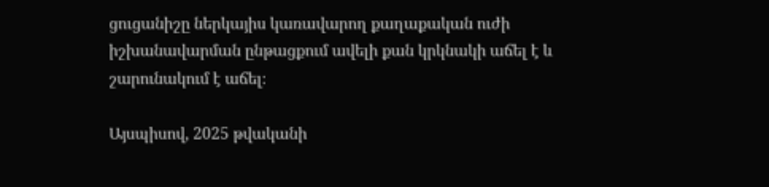ցուցանիշը ներկայիս կառավարող քաղաքական ուժի իշխանավարման ընթացքում ավելի քան կրկնակի աճել է և շարունակում է աճել։

Այսպիսով, 2025 թվականի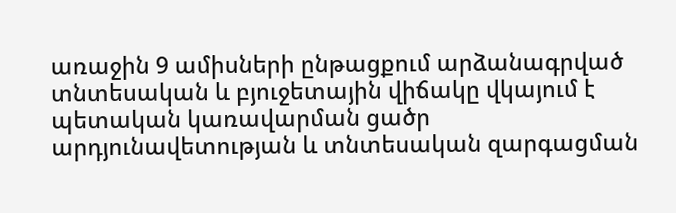առաջին 9 ամիսների ընթացքում արձանագրված տնտեսական և բյուջետային վիճակը վկայում է պետական կառավարման ցածր արդյունավետության և տնտեսական զարգացման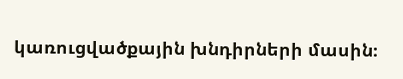կառուցվածքային խնդիրների մասին։